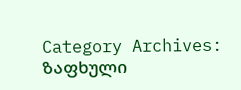Category Archives: ზაფხული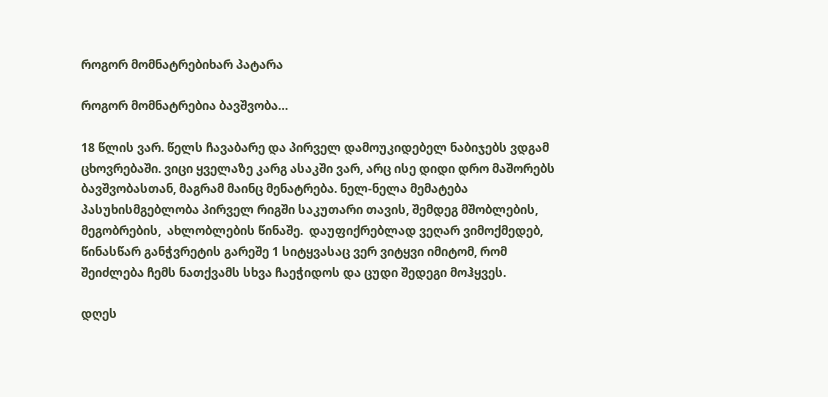როგორ მომნატრებიხარ პატარა

როგორ მომნატრებია ბავშვობა…

18 წლის ვარ. წელს ჩავაბარე და პირველ დამოუკიდებელ ნაბიჯებს ვდგამ ცხოვრებაში. ვიცი ყველაზე კარგ ასაკში ვარ, არც ისე დიდი დრო მაშორებს ბავშვობასთან, მაგრამ მაინც მენატრება. ნელ-ნელა მემატება პასუხისმგებლობა პირველ რიგში საკუთარი თავის, შემდეგ მშობლების, მეგობრების,  ახლობლების წინაშე.  დაუფიქრებლად ვეღარ ვიმოქმედებ, წინასწარ განჭვრეტის გარეშე 1 სიტყვასაც ვერ ვიტყვი იმიტომ, რომ  შეიძლება ჩემს ნათქვამს სხვა ჩაეჭიდოს და ცუდი შედეგი მოჰყვეს.

დღეს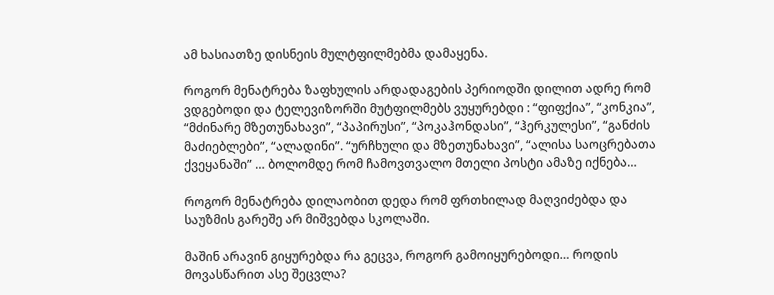ამ ხასიათზე დისნეის მულტფილმებმა დამაყენა.

როგორ მენატრება ზაფხულის არდადაგების პერიოდში დილით ადრე რომ ვდგებოდი და ტელევიზორში მუტფილმებს ვუყურებდი : “ფიფქია”, “კონკია”, “მძინარე მზეთუნახავი”, “პაპირუსი”, “პოკაჰონდასი”, “ჰერკულესი”, “განძის მაძიებლები”, “ალადინი”. “ურჩხული და მზეთუნახავი”, “ალისა საოცრებათა ქვეყანაში” … ბოლომდე რომ ჩამოვთვალო მთელი პოსტი ამაზე იქნება…

როგორ მენატრება დილაობით დედა რომ ფრთხილად მაღვიძებდა და საუზმის გარეშე არ მიშვებდა სკოლაში.

მაშინ არავინ გიყურებდა რა გეცვა, როგორ გამოიყურებოდი… როდის მოვასწარით ასე შეცვლა?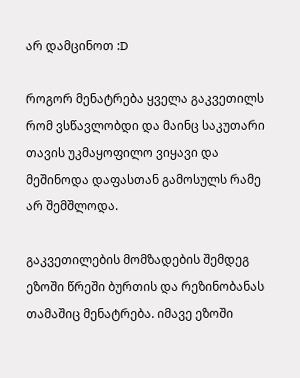არ დამცინოთ :D

როგორ მენატრება ყველა გაკვეთილს რომ ვსწავლობდი და მაინც საკუთარი თავის უკმაყოფილო ვიყავი და მეშინოდა დაფასთან გამოსულს რამე არ შემშლოდა.

გაკვეთილების მომზადების შემდეგ ეზოში წრეში ბურთის და რეზინობანას თამაშიც მენატრება. იმავე ეზოში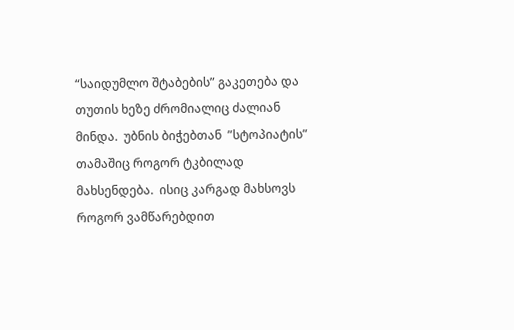“საიდუმლო შტაბების” გაკეთება და თუთის ხეზე ძრომიალიც ძალიან მინდა.  უბნის ბიჭებთან  ”სტოპიატის” თამაშიც როგორ ტკბილად მახსენდება.  ისიც კარგად მახსოვს როგორ ვამწარებდით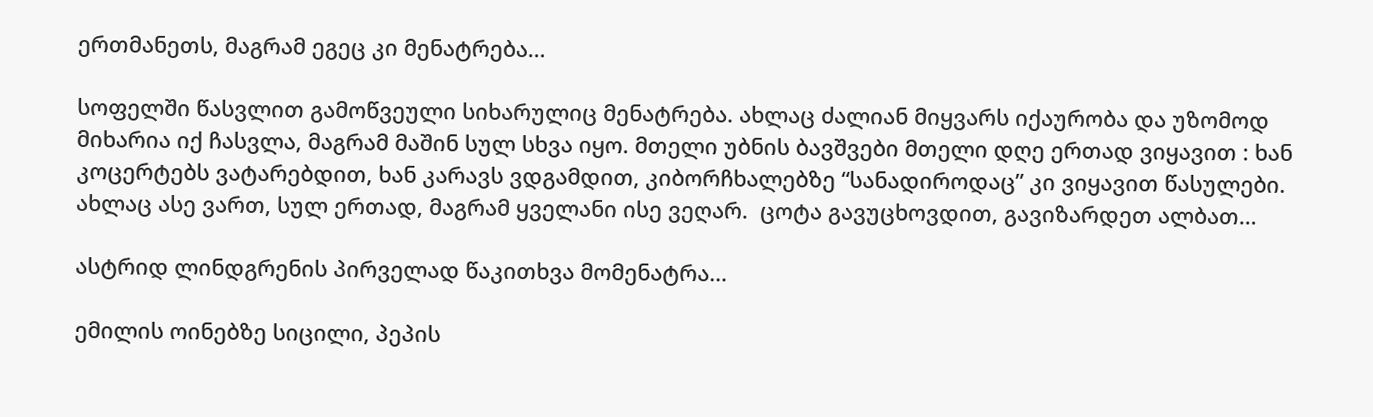ერთმანეთს, მაგრამ ეგეც კი მენატრება…

სოფელში წასვლით გამოწვეული სიხარულიც მენატრება. ახლაც ძალიან მიყვარს იქაურობა და უზომოდ მიხარია იქ ჩასვლა, მაგრამ მაშინ სულ სხვა იყო. მთელი უბნის ბავშვები მთელი დღე ერთად ვიყავით : ხან კოცერტებს ვატარებდით, ხან კარავს ვდგამდით, კიბორჩხალებზე “სანადიროდაც” კი ვიყავით წასულები. ახლაც ასე ვართ, სულ ერთად, მაგრამ ყველანი ისე ვეღარ.  ცოტა გავუცხოვდით, გავიზარდეთ ალბათ…

ასტრიდ ლინდგრენის პირველად წაკითხვა მომენატრა…

ემილის ოინებზე სიცილი, პეპის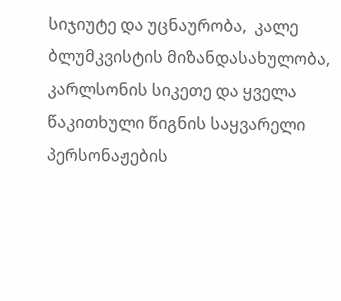სიჯიუტე და უცნაურობა,  კალე ბლუმკვისტის მიზანდასახულობა, კარლსონის სიკეთე და ყველა წაკითხული წიგნის საყვარელი პერსონაჟების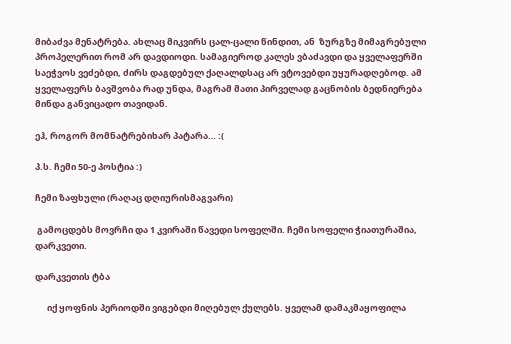მიბაძვა მენატრება. ახლაც მიკვირს ცალ-ცალი წინდით, ან  ზურგზე მიმაგრებული პროპელერით რომ არ დავდიოდი. სამაგიეროდ კალეს ვბაძავდი და ყველაფერში საეჭვოს ვეძებდი, ძირს დაგდებულ ქაღალდსაც არ ვტოვებდი უყურადღებოდ. ამ ყველაფერს ბავშვობა რად უნდა, მაგრამ მათი პირველად გაცნობის ბედნიერება მინდა განვიცადო თავიდან.

ეჰ, როგორ მომნატრებიხარ პატარა… :(

პ.ს. ჩემი 50-ე პოსტია :)

ჩემი ზაფხული (რაღაც დღიურისმაგვარი)

 გამოცდებს მოვრჩი და 1 კვირაში წავედი სოფელში. ჩემი სოფელი ჭიათურაშია, დარკვეთი.

დარკვეთის ტბა

      იქ ყოფნის პერიოდში ვიგებდი მიღებულ ქულებს. ყველამ დამაკმაყოფილა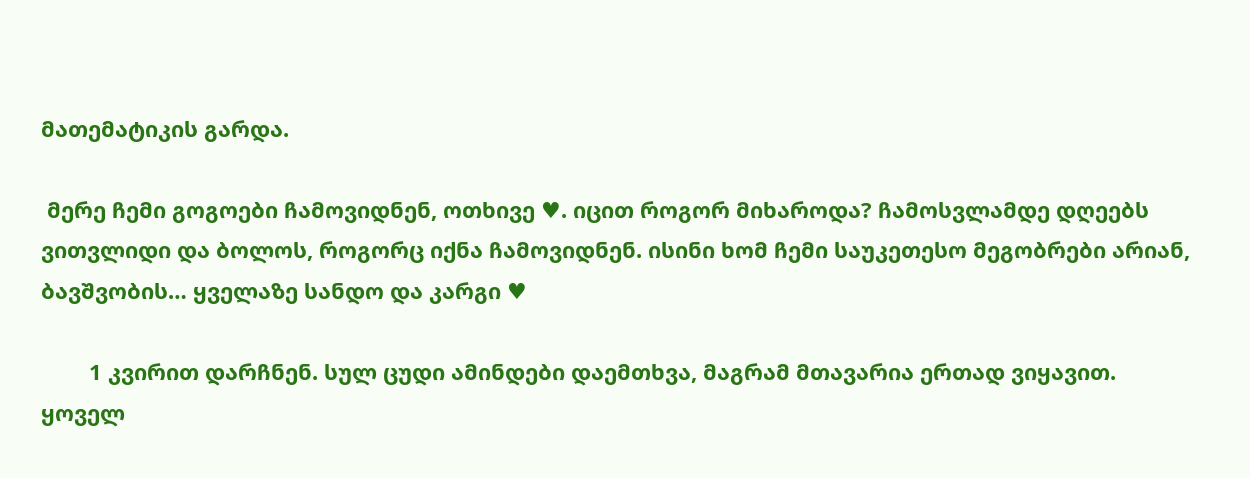მათემატიკის გარდა.

 მერე ჩემი გოგოები ჩამოვიდნენ, ოთხივე ♥. იცით როგორ მიხაროდა? ჩამოსვლამდე დღეებს ვითვლიდი და ბოლოს, როგორც იქნა ჩამოვიდნენ. ისინი ხომ ჩემი საუკეთესო მეგობრები არიან, ბავშვობის… ყველაზე სანდო და კარგი ♥

        1 კვირით დარჩნენ. სულ ცუდი ამინდები დაემთხვა, მაგრამ მთავარია ერთად ვიყავით.  ყოველ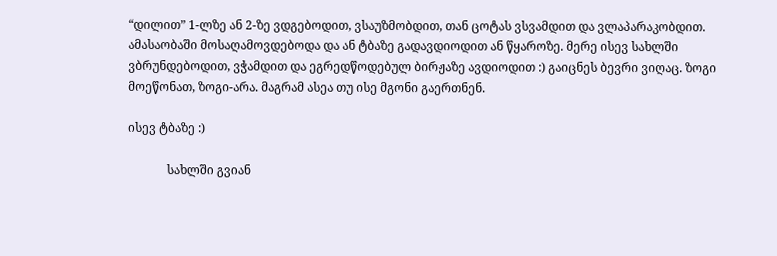“დილით” 1-ლზე ან 2-ზე ვდგებოდით, ვსაუზმობდით, თან ცოტას ვსვამდით და ვლაპარაკობდით. ამასაობაში მოსაღამოვდებოდა და ან ტბაზე გადავდიოდით ან წყაროზე. მერე ისევ სახლში ვბრუნდებოდით, ვჭამდით და ეგრედწოდებულ ბირჟაზე ავდიოდით :) გაიცნეს ბევრი ვიღაც. ზოგი მოეწონათ, ზოგი-არა. მაგრამ ასეა თუ ისე მგონი გაერთნენ.

ისევ ტბაზე :)

             სახლში გვიან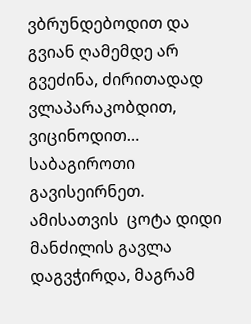ვბრუნდებოდით და გვიან ღამემდე არ გვეძინა, ძირითადად ვლაპარაკობდით, ვიცინოდით… საბაგიროთი გავისეირნეთ. ამისათვის  ცოტა დიდი მანძილის გავლა დაგვჭირდა, მაგრამ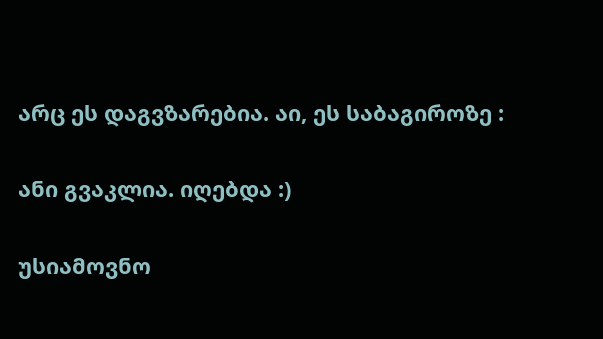არც ეს დაგვზარებია. აი, ეს საბაგიროზე :

ანი გვაკლია. იღებდა :)

უსიამოვნო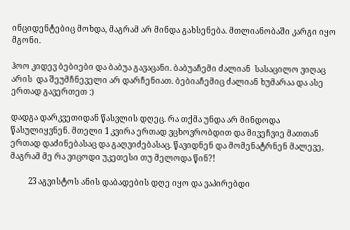ინციდენტებიც მოხდა, მაგრამ არ მინდა გახსენება. მთლიანობაში კარგი იყო მგონი.

ჰოო კიდევ ბებიები და ბაბუა გავაცანი. ბაბუაჩემი ძალიან  სასაცილო ვიღაც არის  და შეუმჩნეველი არ დარჩენიათ. ბებიაჩემიც ძალიან ხუმარაა და ასე ერთად გავერთეთ :)

დადგა დარკვეთიდან წასვლის დღეც. რა თქმა უნდა არ მინდოდა წასულიყვნენ. მთელი 1 კვირა ერთად ვცხოვრობდით და მივეჩვიე მათთან ერთად დაძინებასაც და გაღვიძებასაც. წავიდნენ და მომენატრნენ მალევე, მაგრამ მე რა ვიცოდი უკეთესი თუ მელოდა წინ?!

         23 აგვისტოს ანის დაბადების დღე იყო და ვაპირებდი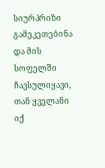სიურპრიზი გამეკეთებინა და მის სოფელში ჩავსულიყავი, თან ყველანი იქ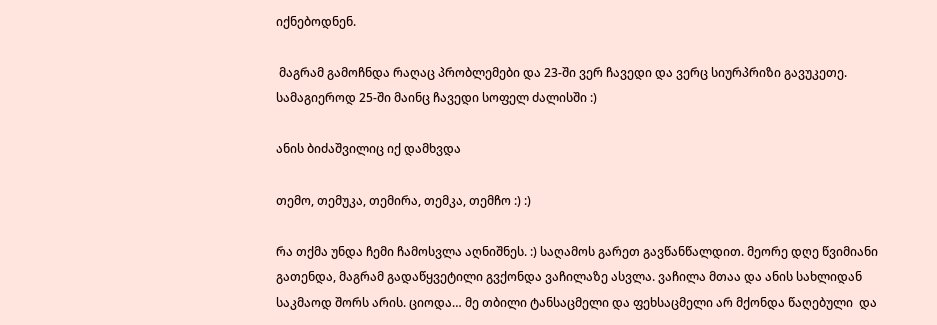იქნებოდნენ.

 მაგრამ გამოჩნდა რაღაც პრობლემები და 23-ში ვერ ჩავედი და ვერც სიურპრიზი გავუკეთე. სამაგიეროდ 25-ში მაინც ჩავედი სოფელ ძალისში :)

ანის ბიძაშვილიც იქ დამხვდა

თემო, თემუკა, თემირა, თემკა, თემჩო :) :)

რა თქმა უნდა ჩემი ჩამოსვლა აღნიშნეს. :) საღამოს გარეთ გავწანწალდით. მეორე დღე წვიმიანი გათენდა, მაგრამ გადაწყვეტილი გვქონდა ვაჩილაზე ასვლა. ვაჩილა მთაა და ანის სახლიდან საკმაოდ შორს არის. ციოდა… მე თბილი ტანსაცმელი და ფეხსაცმელი არ მქონდა წაღებული  და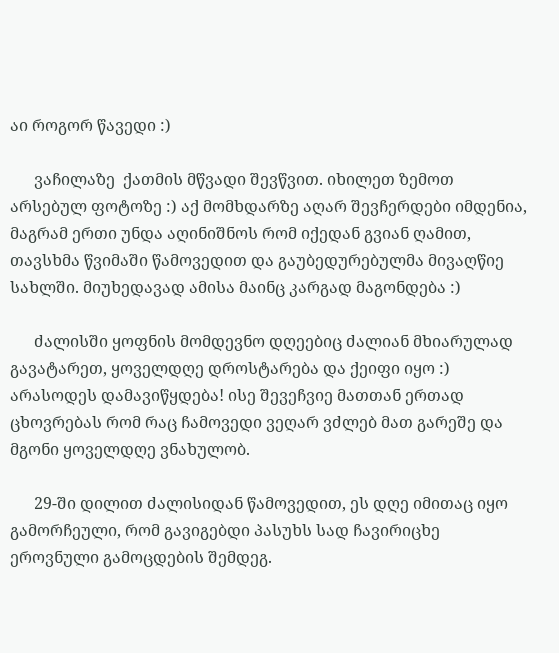აი როგორ წავედი :)

      ვაჩილაზე  ქათმის მწვადი შევწვით. იხილეთ ზემოთ არსებულ ფოტოზე :) აქ მომხდარზე აღარ შევჩერდები იმდენია, მაგრამ ერთი უნდა აღინიშნოს რომ იქედან გვიან ღამით, თავსხმა წვიმაში წამოვედით და გაუბედურებულმა მივაღწიე სახლში. მიუხედავად ამისა მაინც კარგად მაგონდება :)

      ძალისში ყოფნის მომდევნო დღეებიც ძალიან მხიარულად გავატარეთ, ყოველდღე დროსტარება და ქეიფი იყო :) არასოდეს დამავიწყდება! ისე შევეჩვიე მათთან ერთად ცხოვრებას რომ რაც ჩამოვედი ვეღარ ვძლებ მათ გარეშე და მგონი ყოველდღე ვნახულობ.

      29-ში დილით ძალისიდან წამოვედით, ეს დღე იმითაც იყო გამორჩეული, რომ გავიგებდი პასუხს სად ჩავირიცხე ეროვნული გამოცდების შემდეგ.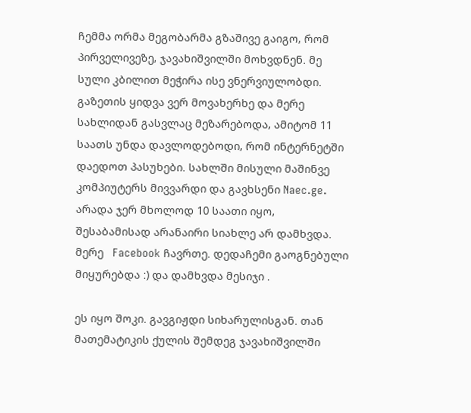ჩემმა ორმა მეგობარმა გზაშივე გაიგო, რომ პირველივეზე, ჯავახიშვილში მოხვდნენ. მე სული კბილით მეჭირა ისე ვნერვიულობდი. გაზეთის ყიდვა ვერ მოვახერხე და მერე სახლიდან გასვლაც მეზარებოდა, ამიტომ 11 საათს უნდა დავლოდებოდი, რომ ინტერნეტში დაედოთ პასუხები. სახლში მისული მაშინვე კომპიუტერს მივვარდი და გავხსენი Naec.ge. არადა ჯერ მხოლოდ 10 საათი იყო, შესაბამისად არანაირი სიახლე არ დამხვდა. მერე   Facebook ჩავრთე. დედაჩემი გაოგნებული მიყურებდა :) და დამხვდა მესიჯი .

ეს იყო შოკი. გავგიჟდი სიხარულისგან. თან მათემატიკის ქულის შემდეგ ჯავახიშვილში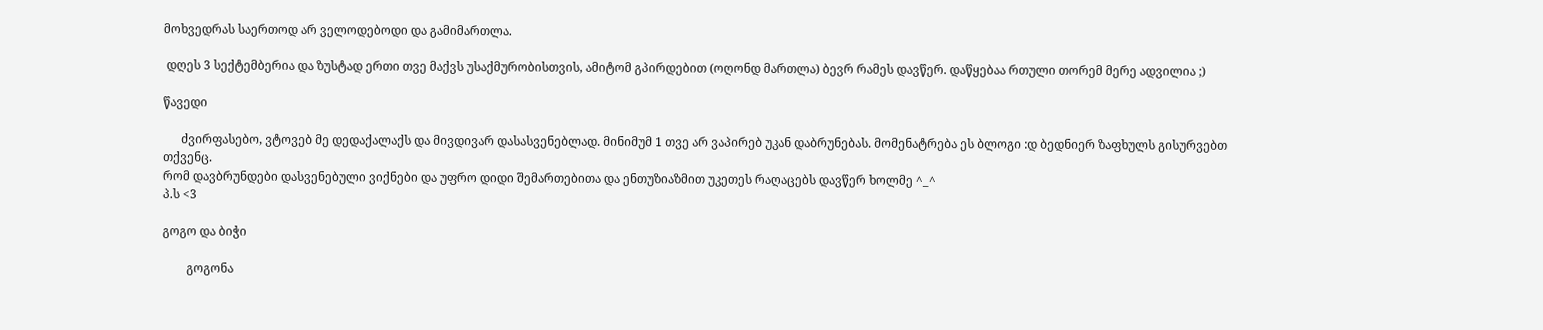მოხვედრას საერთოდ არ ველოდებოდი და გამიმართლა.

 დღეს 3 სექტემბერია და ზუსტად ერთი თვე მაქვს უსაქმურობისთვის, ამიტომ გპირდებით (ოღონდ მართლა) ბევრ რამეს დავწერ. დაწყებაა რთული თორემ მერე ადვილია ;)

წავედი

      ძვირფასებო, ვტოვებ მე დედაქალაქს და მივდივარ დასასვენებლად. მინიმუმ 1 თვე არ ვაპირებ უკან დაბრუნებას. მომენატრება ეს ბლოგი :დ ბედნიერ ზაფხულს გისურვებთ თქვენც.
რომ დავბრუნდები დასვენებული ვიქნები და უფრო დიდი შემართებითა და ენთუზიაზმით უკეთეს რაღაცებს დავწერ ხოლმე ^_^
პ.ს <3

გოგო და ბიჭი

        გოგონა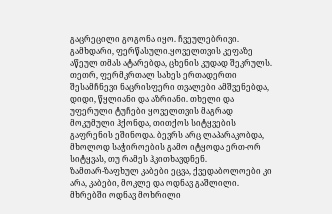გაცრეცილი გოგონა იყო. ჩვეულებრივი. გამხდარი, ფერწასული.ყოველთვის კეფაზე აწეულ თმას ატარებდა, ცხენის კუდად შეკრულს. თეთრ, ფერმკრთალ სახეს ერთადერთი შესამჩნევი ნაცრისფერი თვალები ამშვენებდა, დიდი, წყლიანი და აზრიანი. თხელი და უფერული ტუჩები ყოველთვის მაგრად მოკუმული ჰქონდა, თითქოს სიტყვების გაფრენის ეშინოდა. ბევრს არც ლაპარაკობდა, მხოლოდ საჭიროების გამო იტყოდა ერთ-ორ სიტყვას, თუ რამეს ჰკითხავდნენ.
ზამთარ-ზაფხულ კაბები ეცვა, ქვედაბოლოები კი არა, კაბები, მოკლე და ოდნავ გაშლილი. მხრებში ოდნავ მოხრილი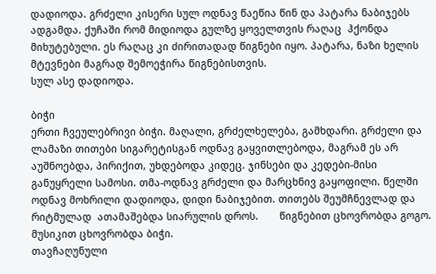დადიოდა. გრძელი კისერი სულ ოდნავ წაეწია წინ და პატარა ნაბიჯებს ადგამდა. ქუჩაში რომ მიდიოდა გულზე ყოველთვის რაღაც  ჰქონდა მიხუტებული. ეს რაღაც კი ძირითადად წიგნები იყო. პატარა, ნაზი ხელის მტევნები მაგრად შემოეჭირა წიგნებისთვის.
სულ ასე დადიოდა.

ბიჭი
ერთი ჩვეულებრივი ბიჭი. მაღალი, გრძელხელება, გამხდარი. გრძელი და ლამაზი თითები სიგარეტისგან ოდნავ გაყვითლებოდა, მაგრამ ეს არ აუშნოებდა, პირიქით, უხდებოდა კიდეც. ჯინსები და კედები-მისი განუყრელი სამოსი. თმა-ოდნავ გრძელი და მარცხნივ გაყოფილი. წელში ოდნავ მოხრილი დადიოდა, დიდი ნაბიჯებით. თითებს შეუმჩნევლად და რიტმულად  ათამაშებდა სიარულის დროს.       წიგნებით ცხოვრობდა გოგო.
მუსიკით ცხოვრობდა ბიჭი.
თავჩაღუნული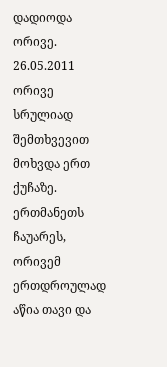დადიოდა ორივე.
26.05.2011
ორივე სრულიად შემთხვევით მოხვდა ერთ ქუჩაზე. ერთმანეთს ჩაუარეს, ორივემ ერთდროულად აწია თავი და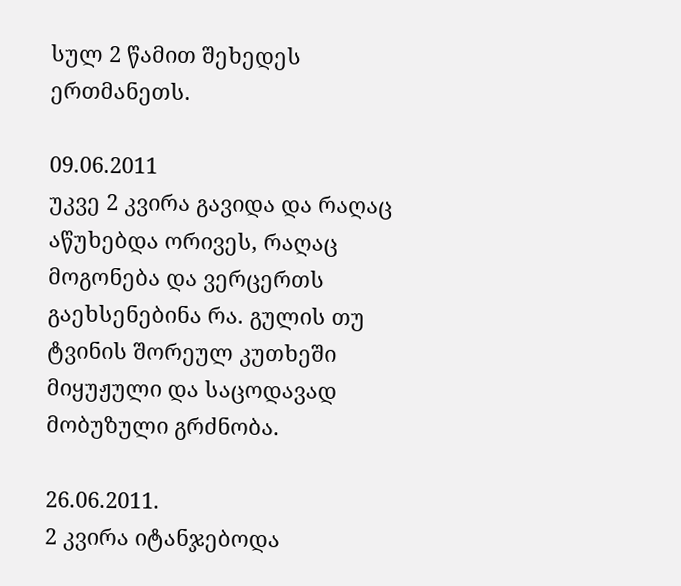სულ 2 წამით შეხედეს ერთმანეთს.

09.06.2011
უკვე 2 კვირა გავიდა და რაღაც აწუხებდა ორივეს, რაღაც მოგონება და ვერცერთს გაეხსენებინა რა. გულის თუ ტვინის შორეულ კუთხეში მიყუჟული და საცოდავად მობუზული გრძნობა.

26.06.2011.
2 კვირა იტანჯებოდა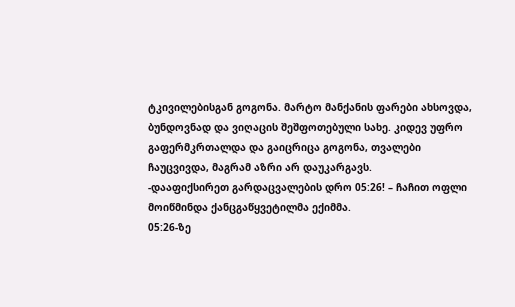ტკივილებისგან გოგონა. მარტო მანქანის ფარები ახსოვდა, ბუნდოვნად და ვიღაცის შეშფოთებული სახე. კიდევ უფრო გაფერმკრთალდა და გაიცრიცა გოგონა, თვალები ჩაუცვივდა, მაგრამ აზრი არ დაუკარგავს.
-დააფიქსირეთ გარდაცვალების დრო 05:26! – ჩაჩით ოფლი მოიწმინდა ქანცგაწყვეტილმა ექიმმა.
05:26-ზე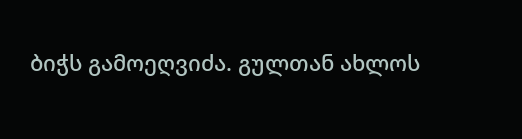ბიჭს გამოეღვიძა. გულთან ახლოს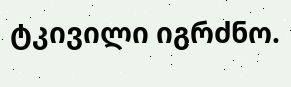ტკივილი იგრძნო.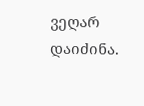ვეღარ დაიძინა.